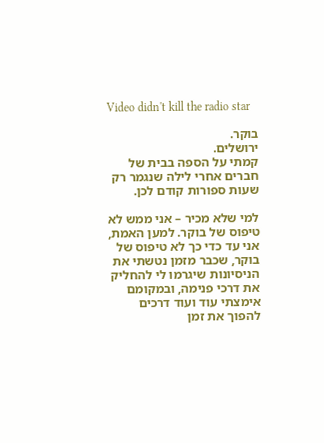Video didn't kill the radio star

בוקר.
ירושלים.
קמתי על הספה בבית של חברים אחרי לילה שנגמר רק שעות ספורות קודם לכן.

למי שלא מכיר – אני ממש לא טיפוס של בוקר. למען האמת, אני עד כדי כך לא טיפוס של בוקר, שכבר מזמן נטשתי את הניסיונות שיגרמו לי להחליק את דרכי פנימה, ובמקומם אימצתי עוד ועוד דרכים להפוך את זמן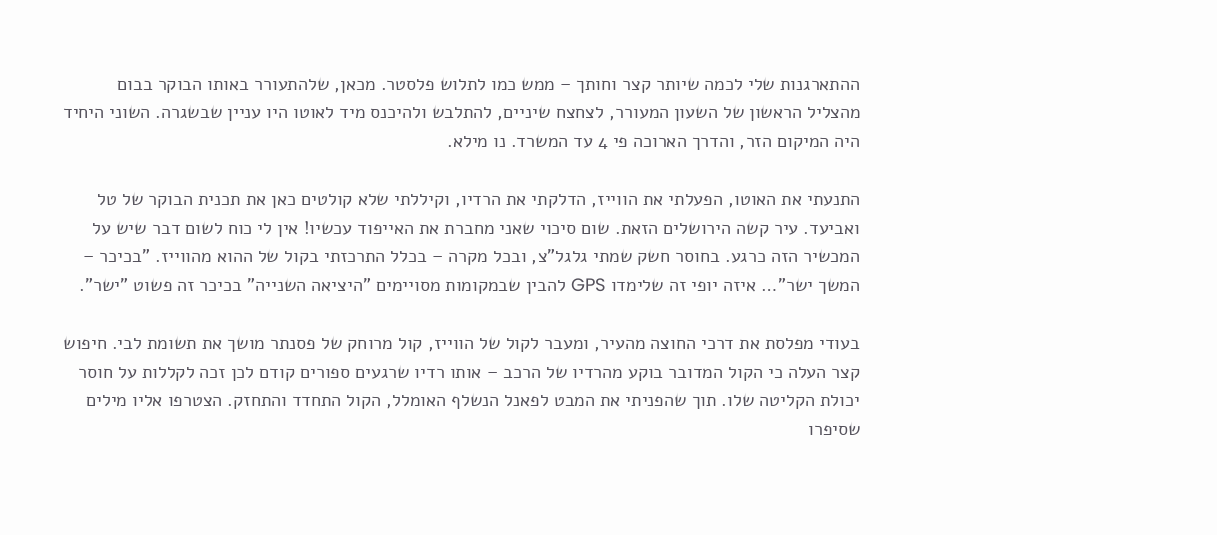ההתארגנות שלי לכמה שיותר קצר וחותך – ממש כמו לתלוש פלסטר. מכאן, שלהתעורר באותו הבוקר בבום מהצליל הראשון של השעון המעורר, לצחצח שיניים, להתלבש ולהיכנס מיד לאוטו היו עניין שבשגרה. השוני היחיד היה המיקום הזר, והדרך הארוכה פי 4 עד המשרד. נו מילא.

התנעתי את האוטו, הפעלתי את הווייז, הדלקתי את הרדיו, וקיללתי שלא קולטים כאן את תכנית הבוקר של טל ואביעד. עיר קשה הירושלים הזאת. שום סיכוי שאני מחברת את האייפוד עכשיו! אין לי כוח לשום דבר שיש על המכשיר הזה כרגע. בחוסר חשק שמתי גלגל"צ, ובכל מקרה – בכלל התרכזתי בקול של ההוא מהווייז. "בכיכר – המשך ישר"… איזה יופי זה שלימדו GPS להבין שבמקומות מסויימים "היציאה השנייה" בכיכר זה פשוט "ישר".

בעודי מפלסת את דרכי החוצה מהעיר, ומעבר לקול של הווייז, קול מרוחק של פסנתר מושך את תשומת לבי. חיפוש קצר העלה כי הקול המדובר בוקע מהרדיו של הרכב – אותו רדיו שרגעים ספורים קודם לכן זכה לקללות על חוסר יכולת הקליטה שלו. תוך שהפניתי את המבט לפאנל הנשלף האומלל, הקול התחדד והתחזק. הצטרפו אליו מילים שסיפרו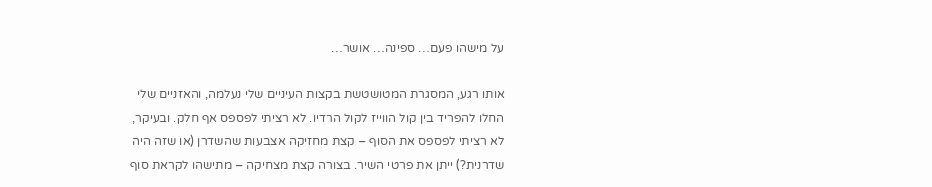על מישהו פעם… ספינה… אושר…

אותו רגע, המסגרת המטושטשת בקצות העיניים שלי נעלמה, והאזניים שלי החלו להפריד בין קול הווייז לקול הרדיו. לא רציתי לפספס אף חלק. ובעיקר, לא רציתי לפספס את הסוף – קצת מחזיקה אצבעות שהשדרן (או שזה היה שדרנית?) ייתן את פרטי השיר. בצורה קצת מצחיקה – מתישהו לקראת סוף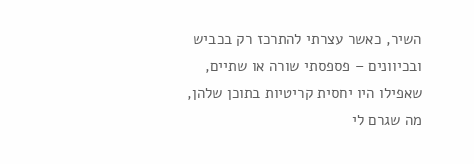השיר, כאשר עצרתי להתרכז רק בכביש ובכיוונים – פספסתי שורה או שתיים, שאפילו היו יחסית קריטיות בתוכן שלהן, מה שגרם לי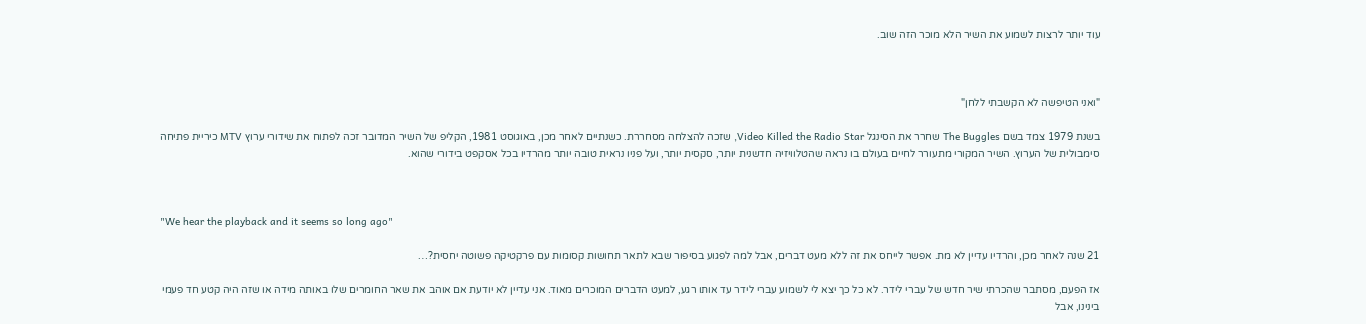עוד יותר לרצות לשמוע את השיר הלא מוכר הזה שוב.



"ואני הטיפשה לא הקשבתי ללחן"

בשנת 1979 צמד בשם The Buggles שחרר את הסינגל Video Killed the Radio Star, שזכה להצלחה מסחררת. כשנתיים לאחר מכן, באוגוסט 1981, הקליפ של השיר המדובר זכה לפתוח את שידורי ערוץ MTV כיריית פתיחה סימבולית של הערוץ. השיר המקורי מתעורר לחיים בעולם בו נראה שהטלוויזיה חדשנית יותר, סקסית יותר, ועל פניו נראית טובה יותר מהרדיו בכל אסקפט בידורי שהוא.



"We hear the playback and it seems so long ago"

21 שנה לאחר מכן, והרדיו עדיין לא מת. אפשר לייחס את זה ללא מעט דברים, אבל למה לפגוע בסיפור שבא לתאר תחושות קסומות עם פרקטיקה פשוטה יחסית?…

אז הפעם, מסתבר שהכרתי שיר חדש של עברי לידר. לא כל כך יצא לי לשמוע עברי לידר עד אותו רגע, למעט הדברים המוכרים מאוד. אני עדיין לא יודעת אם אוהב את שאר החומרים שלו באותה מידה או שזה היה קטע חד פעמי בינינו, אבל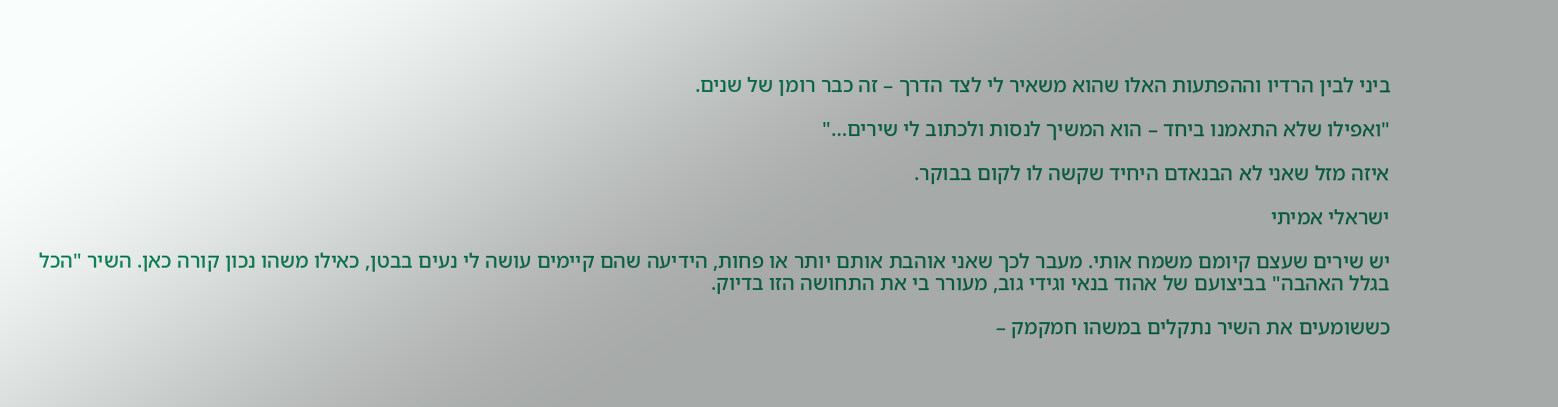ביני לבין הרדיו וההפתעות האלו שהוא משאיר לי לצד הדרך – זה כבר רומן של שנים.

"ואפילו שלא התאמנו ביחד – הוא המשיך לנסות ולכתוב לי שירים…"

איזה מזל שאני לא הבנאדם היחיד שקשה לו לקום בבוקר.

ישראלי אמיתי

יש שירים שעצם קיומם משמח אותי. מעבר לכך שאני אוהבת אותם יותר או פחות, הידיעה שהם קיימים עושה לי נעים בבטן, כאילו משהו נכון קורה כאן. השיר "הכל בגלל האהבה" בביצועם של אהוד בנאי וגידי גוב, מעורר בי את התחושה הזו בדיוק.

כששומעים את השיר נתקלים במשהו חמקמק –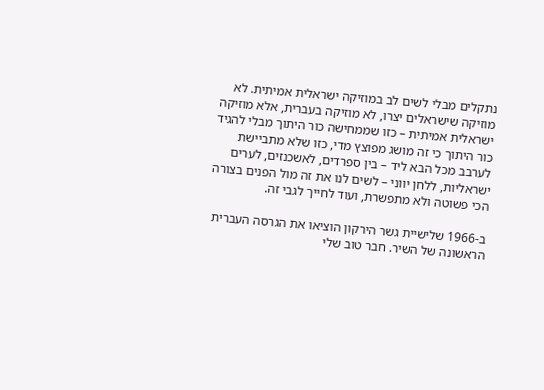נתקלים מבלי לשים לב במוזיקה ישראלית אמיתית. לא מוזיקה שישראלים יצרו, לא מוזיקה בעברית, אלא מוזיקה ישראלית אמיתית – כזו שממחישה כור היתוך מבלי להגיד כור היתוך כי זה מושג מפוצץ מדי, כזו שלא מתביישת לערבב מכל הבא ליד – בין ספרדים, לאשכנזים, לערים ישראליות, ללחן יווני – לשים לנו את זה מול הפנים בצורה הכי פשוטה ולא מתפשרת, ועוד לחייך לגבי זה.

ב-1966 שלישיית גשר הירקון הוציאו את הגרסה העברית הראשונה של השיר. חבר טוב שלי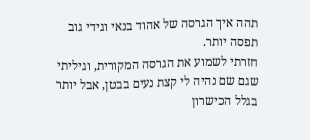תהה איך הגרסה של אהוד בנאי וגידי גוב תפסה יותר.
חזרתי לשמוע את הגרסה המקורית, וגיליתי שגם שם נהיה לי קצת נעים בבטן, אבל יותר בגלל הכישרון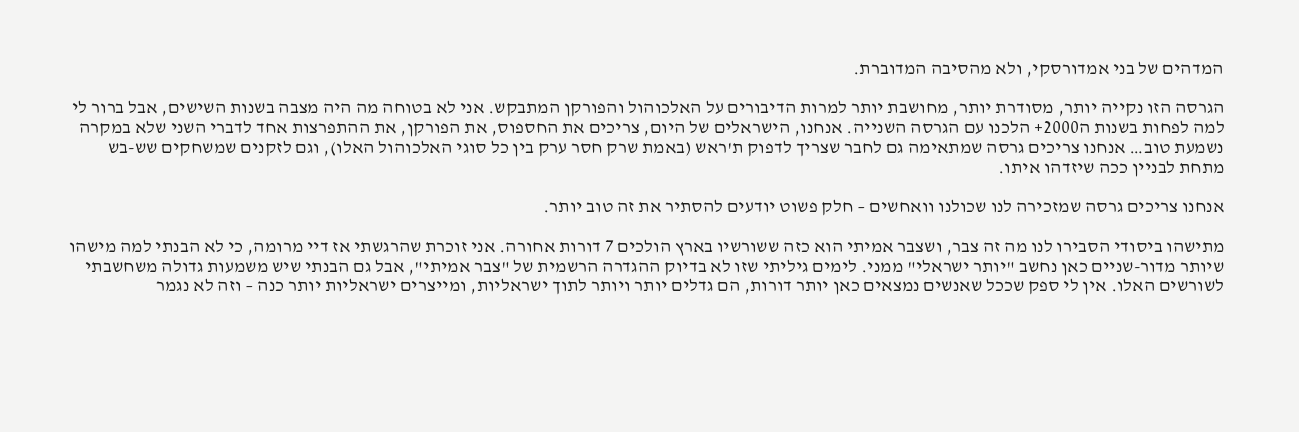המדהים של בני אמדורסקי, ולא מהסיבה המדוברת.

הגרסה הזו נקייה יותר, מסודרת יותר, מחושבת יותר למרות הדיבורים על האלכוהול והפורקן המתבקש. אני לא בטוחה מה היה מצבה בשנות השישים, אבל ברור לי למה לפחות בשנות ה2000+ הלכנו עם הגרסה השנייה. אנחנו, הישראלים של היום, צריכים את החספוס, את הפורקן, את ההתפרצות אחד לדברי השני שלא במקרה נשמעת טוב… אנחנו צריכים גרסה שמתאימה גם לחבר שצריך לדפוק ת'ראש (באמת שרק חסר ערק בין כל סוגי האלכוהול האלו), וגם לזקנים שמשחקים שש-בש מתחת לבניין ככה שיזדהו איתו.

אנחנו צריכים גרסה שמזכירה לנו שכולנו וואחשים – חלק פשוט יודעים להסתיר את זה טוב יותר.

מתישהו ביסודי הסבירו לנו מה זה צבר, ושצבר אמיתי הוא כזה ששורשיו בארץ הולכים 7 דורות אחורה. אני זוכרת שהרגשתי אז דיי מרומה, כי לא הבנתי למה מישהו שיותר מדור-שניים כאן נחשב "יותר ישראלי" ממני. לימים גיליתי שזו לא בדיוק ההגדרה הרשמית של "צבר אמיתי", אבל גם הבנתי שיש משמעות גדולה משחשבתי לשורשים האלו. אין לי ספק שככל שאנשים נמצאים כאן יותר דורות, הם גדלים יותר ויותר לתוך ישראליות, ומייצרים ישראליות יותר כנה – וזה לא נגמר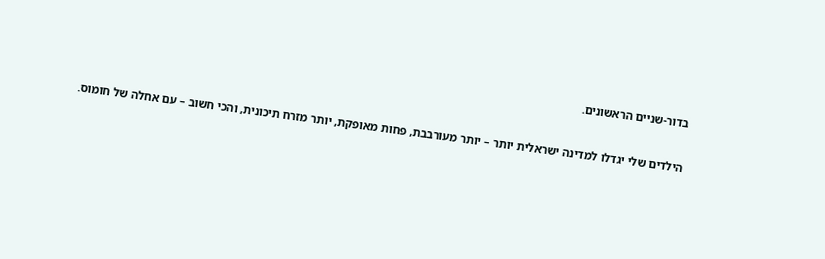בדור-שניים הראשונים.

הילדים שלי יגדלו למדינה ישראלית יותר – יותר מעורבבת, פחות מאופקת, יותר מזרח תיכונית, והכי חשוב – עם אחלה של חומוס.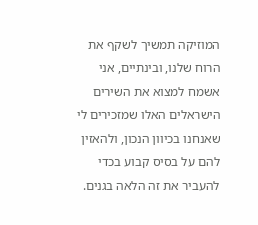המוזיקה תמשיך לשקף את הרוח שלנו, ובינתיים, אני אשמח למצוא את השירים הישראלים האלו שמזכירים לי שאנחנו בכיוון הנכון, ולהאזין להם על בסיס קבוע בכדי להעביר את זה הלאה בגנים.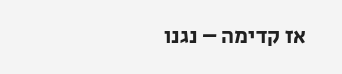אז קדימה – נגנו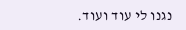נגנו לי עוד ועוד.